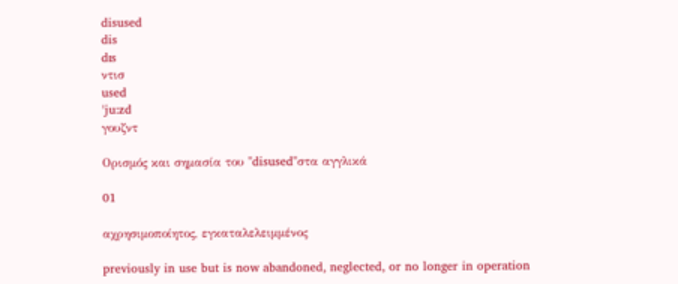disused
dis
dɪs
ντισ
used
ˈju:zd
γουζντ

Ορισμός και σημασία του "disused"στα αγγλικά

01

αχρησιμοποίητος, εγκαταλελειμμένος

previously in use but is now abandoned, neglected, or no longer in operation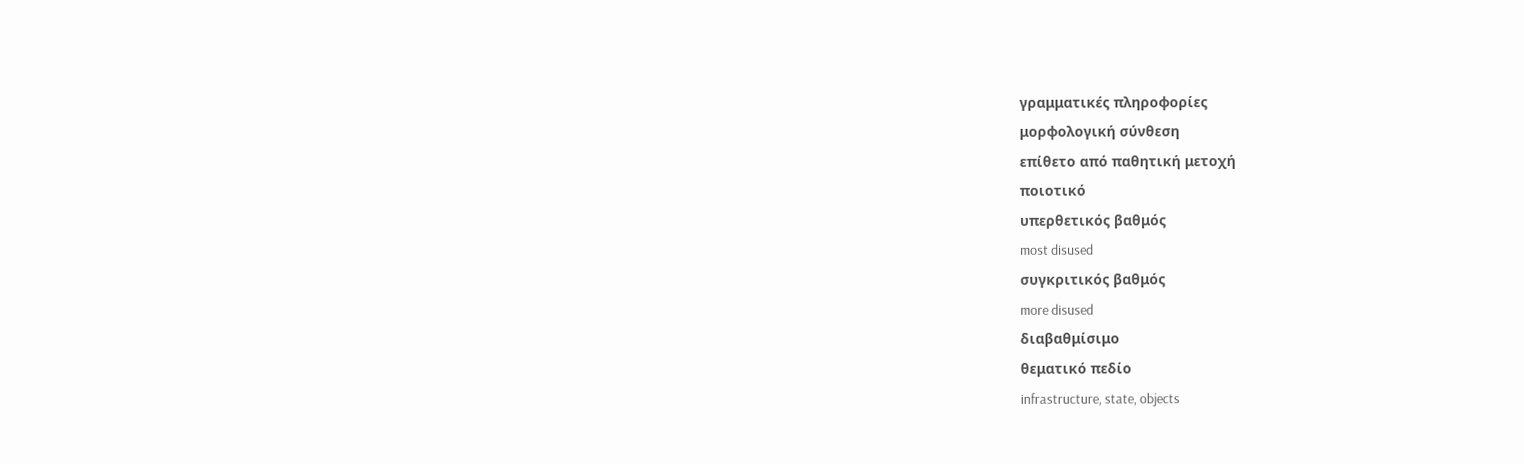γραμματικές πληροφορίες
μορφολογική σύνθεση
επίθετο από παθητική μετοχή
ποιοτικό
υπερθετικός βαθμός
most disused
συγκριτικός βαθμός
more disused
διαβαθμίσιμο
θεματικό πεδίο
infrastructure, state, objects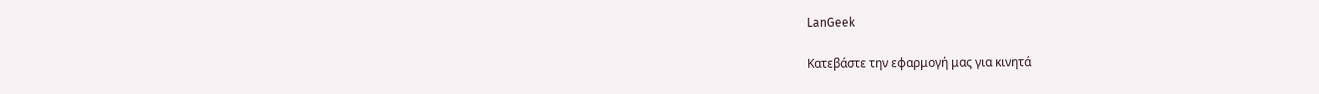LanGeek

Κατεβάστε την εφαρμογή μας για κινητά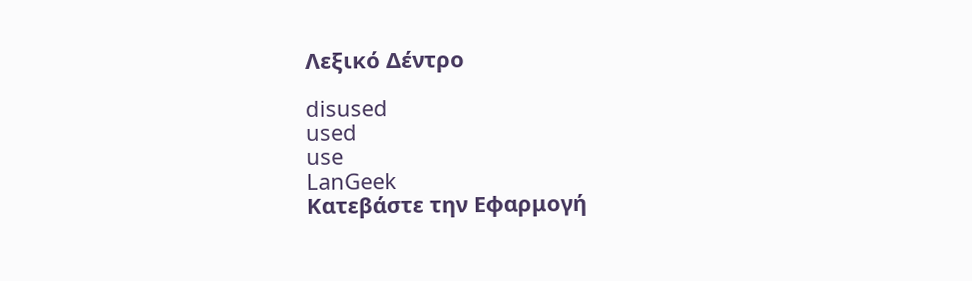Λεξικό Δέντρο

disused
used
use
LanGeek
Κατεβάστε την Εφαρμογή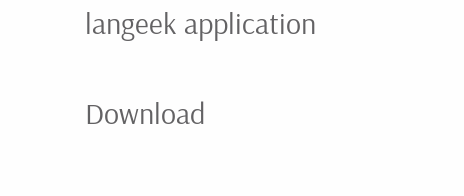langeek application

Download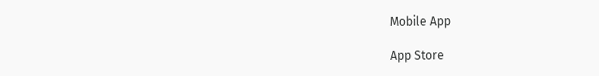Mobile App

App Store